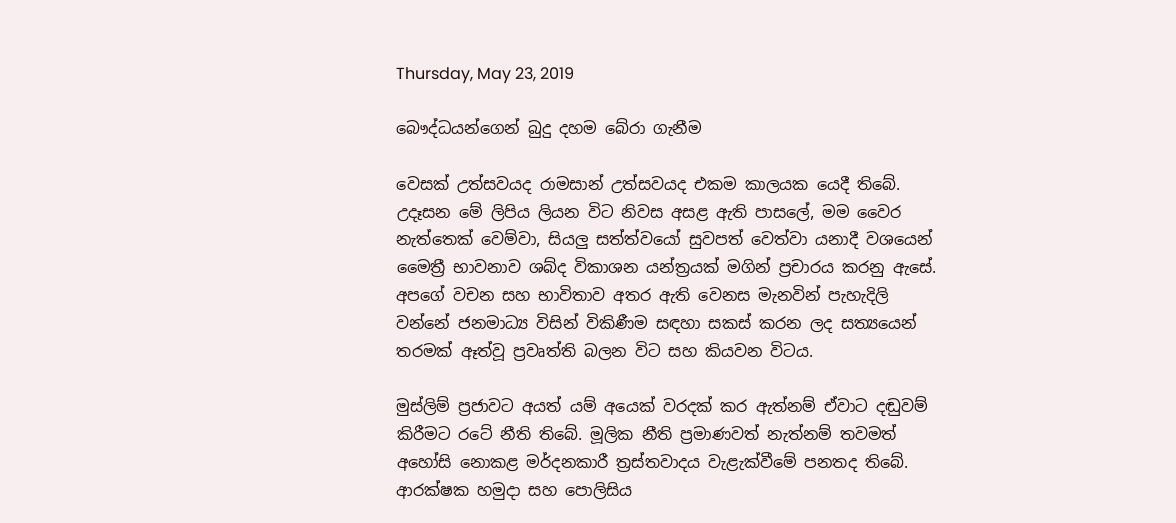Thursday, May 23, 2019

බෞද්ධයන්ගෙන් බුදු දහම බේරා ගැනීම

වෙසක් උත්සවයද රාමසාන් උත්සවයද එකම කාලයක යෙදී තිබේ. උදෑසන මේ ලිපිය ලියන විට නිවස අසළ ඇති පාසලේ, මම වෛර නැත්තෙක් වෙම්වා, සියලු සත්ත්වයෝ සුවපත් වෙත්වා යනාදී වශයෙන් මෛත්‍රී භාවනාව ශබ්ද විකාශන යන්ත්‍රයක් මගින් ප්‍රචාරය කරනු ඇසේ. අපගේ වචන සහ භාවිතාව අතර ඇති වෙනස මැනවින් පැහැදිලි වන්නේ ජනමාධ්‍ය විසින් විකිණීම සඳහා සකස් කරන ලද සත්‍යයෙන් තරමක් ඈත්වූ ප්‍රවෘත්ති බලන විට සහ කියවන විටය.

මුස්ලිම් ප්‍රජාවට අයත් යම් අයෙක් වරදක් කර ඇත්නම් ඒවාට දඬුවම් කිරීමට රටේ නීති තිබේ. මූලික නීති ප්‍රමාණවත් නැත්නම් තවමත් අහෝසි නොකළ මර්දනකාරී ත්‍රස්තවාදය වැළැක්වීමේ පනතද තිබේ. ආරක්ෂක හමුදා සහ පොලිසිය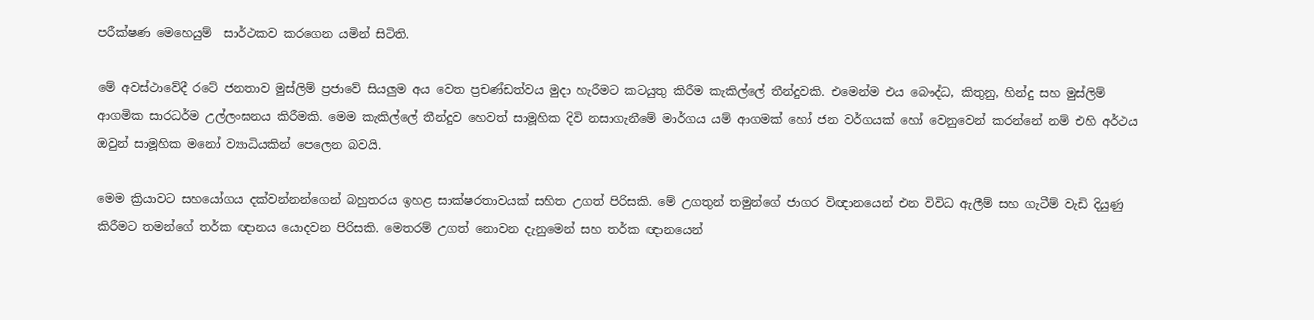පරීක්ෂණ මෙහෙයුම්  සාර්ථකව කරගෙන යමින් සිටිති.

මේ අවස්ථාවේදී රටේ ජනතාව මුස්ලිම් ප්‍රජාවේ සියලුම අය වෙත ප්‍රචණ්ඩත්වය මුදා හැරීමට කටයුතු කිරීම කැකිල්ලේ තීන්දුවකි. එමෙන්ම එය බෞද්ධ, කිතුනු, හින්දු සහ මුස්ලිම් ආගමික සාරධර්ම උල්ලංඝනය කිරීමකි. මෙම කැකිල්ලේ තීන්දුව හෙවත් සාමූහික දිවි නසාගැනීමේ මාර්ගය යම් ආගමක් හෝ ජන වර්ගයක් හෝ වෙනුවෙන් කරන්නේ නම් එහි අර්ථය ඔවුන් සාමූහික මනෝ ව්‍යාධියකින් පෙලෙන බවයි.

මෙම ක්‍රියාවට සහයෝගය දක්වන්නන්ගෙන් බහුතරය ඉහළ සාක්ෂරතාවයක් සහිත උගත් පිරිසකි. මේ උගතුන් තමුන්ගේ ජාගර විඥානයෙන් එන විවිධ ඇලීම් සහ ගැටීම් වැඩි දියුණු කිරීමට තමන්ගේ තර්ක ඥානය යොදවන පිරිසකි. මෙතරම් උගත් නොවන දැනුමෙන් සහ තර්ක ඥානයෙන්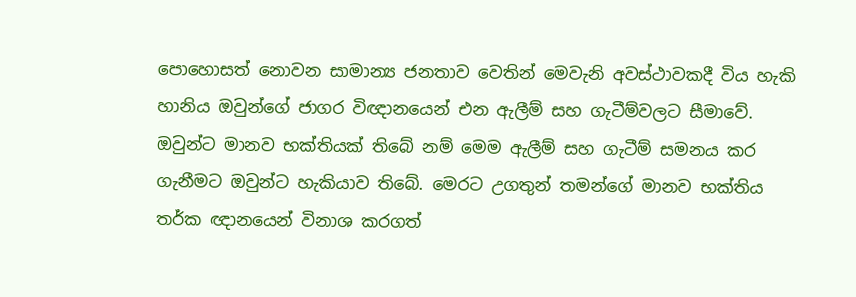පොහොසත් නොවන සාමාන්‍ය ජනතාව වෙතින් මෙවැනි අවස්ථාවකදී විය හැකි හානිය ඔවුන්ගේ ජාගර විඥානයෙන් එන ඇලීම් සහ ගැටීම්වලට සීමාවේ. ඔවුන්ට මානව භක්තියක් තිබේ නම් මෙම ඇලීම් සහ ගැටීම් සමනය කර ගැනීමට ඔවුන්ට හැකියාව තිබේ. මෙරට උගතුන් තමන්ගේ මානව භක්තිය තර්ක ඥානයෙන් විනාශ කරගත්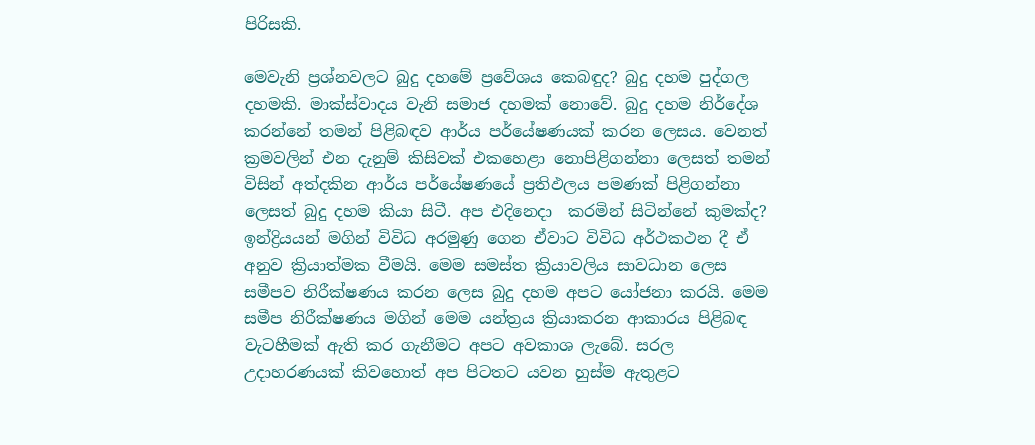පිරිසකි.

මෙවැනි ප්‍රශ්නවලට බුදු දහමේ ප්‍රවේශය කෙබඳුද? බුදු දහම පුද්ගල දහමකි. මාක්ස්වාදය වැනි සමාජ දහමක් නොවේ. බුදු දහම නිර්දේශ කරන්නේ තමන් පිළිබඳව ආර්ය පර්යේෂණයක් කරන ලෙසය. වෙනත් ක්‍රමවලින් එන දැනුම් කිසිවක් එකහෙළා නොපිළිගන්නා ලෙසත් තමන් විසින් අත්දකින ආර්ය පර්යේෂණයේ ප්‍රතිඵලය පමණක් පිළිගන්නා ලෙසත් බුදු දහම කියා සිටී. අප එදිනෙදා  කරමින් සිටින්නේ කුමක්ද? ඉන්ද්‍රියයන් මගින් විවිධ අරමුණු ගෙන ඒවාට විවිධ අර්ථකථන දී ඒ අනුව ක්‍රියාත්මක වීමයි. මෙම සමස්ත ක්‍රියාවලිය සාවධාන ලෙස සමීපව නිරීක්ෂණය කරන ලෙස බුදු දහම අපට යෝජනා කරයි. මෙම සමීප නිරීක්ෂණය මගින් මෙම යන්ත්‍රය ක්‍රියාකරන ආකාරය පිළිබඳ වැටහීමක් ඇති කර ගැනීමට අපට අවකාශ ලැබේ. සරල උදාහරණයක් කිවහොත් අප පිටතට යවන හුස්ම ඇතුළට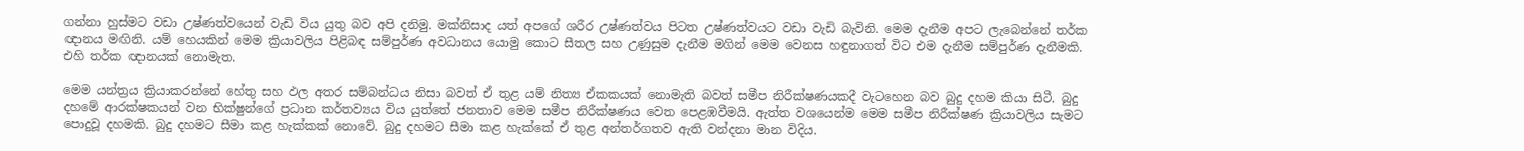ගන්නා හුස්මට වඩා උෂ්ණත්වයෙන් වැඩි විය යුතු බව අපි දනිමු. මක්නිසාද යත් අපගේ ශරීර උෂ්ණත්වය පිටත උෂ්ණත්වයට වඩා වැඩි බැවිනි. මෙම දැනීම අපට ලැබෙන්නේ තර්ක ඥානය මඟිනි. යම් හෙයකින් මෙම ක්‍රියාවලිය පිළිබඳ සම්පුර්ණ අවධානය යොමු කොට සීතල සහ උණුසුම දැනීම මගින් මෙම වෙනස හඳුනාගත් විට එම දැනීම සම්පුර්ණ දැනීමකි. එහි තර්ක ඥානයක් නොමැත.

මෙම යන්ත්‍රය ක්‍රියාකරන්නේ හේතු සහ ඵල අතර සම්බන්ධය නිසා බවත් ඒ තුළ යම් නිත්‍ය ඒකකයක් නොමැති බවත් සමීප නිරීක්ෂණයකදී වැටහෙන බව බුදු දහම කියා සිටී. බුදු දහමේ ආරක්ෂකයන් වන භික්ෂුන්ගේ ප්‍රධාන කර්තව්‍යය විය යුත්තේ ජනතාව මෙම සමීප නිරීක්ෂණය වෙත පෙළඹවීමයි. ඇත්ත වශයෙන්ම මෙම සමීප නිරීක්ෂණ ක්‍රියාවලිය සැමට පොදුවූ දහමකි. බුදු දහමට සීමා කළ හැක්කක් නොවේ. බුදු දහමට සීමා කළ හැක්කේ ඒ තුළ අන්තර්ගතව ඇති වන්දනා මාන විදිය.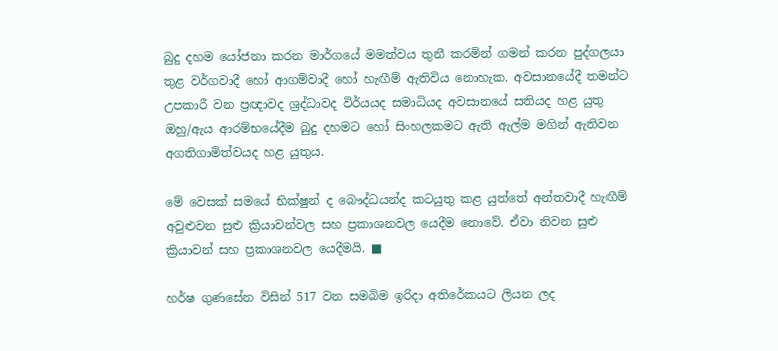බුදු දහම යෝජනා කරන මාර්ගයේ මමත්වය තුනී කරමින් ගමන් කරන පුද්ගලයා තුළ වර්ගවාදී හෝ ආගම්වාදී හෝ හැඟීම් ඇතිවිය නොහැක. අවසානයේදී තමන්ට උපකාරී වන ප්‍රඥාවද ශ්‍රද්ධාවද විර්යයද සමාධියද අවසානයේ සතියද හළ යුතු ඔහු/ඇය ආරම්භයේදීම බුදු දහමට හෝ සිංහලකමට ඇති ඇල්ම මගින් ඇතිවන අගතිගාමිත්වයද හළ යුතුය.

මේ වෙසක් සමයේ භික්ෂුන් ද බෞද්ධයන්ද කටයුතු කළ යුත්තේ අන්තවාදී හැඟීම් අවුළුවන සුළු ක්‍රියාවන්වල සහ ප්‍රකාශනවල යෙදීම නොවේ. ඒවා නිවන සුළු ක්‍රියාවන් සහ ප්‍රකාශනවල යෙදීමයි. ■

හර්ෂ ගුණසේන විසින් 517 වන සමබිම ඉරිදා අතිරේකයට ලියන ලද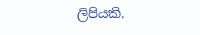ලිපියකි.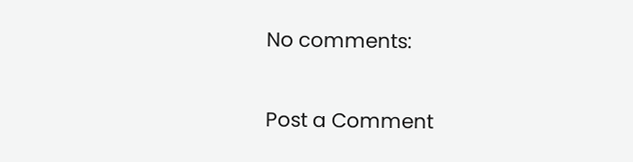No comments:

Post a Comment